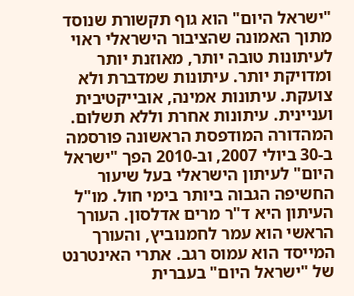"ישראל היום" הוא גוף תקשורת שנוסד מתוך האמונה שהציבור הישראלי ראוי לעיתונות טובה יותר, מאוזנת יותר ומדויקת יותר. עיתונות שמדברת ולא צועקת. עיתונות אמינה, אובייקטיבית ועניינית. עיתונות אחרת וללא תשלום. המהדורה המודפסת הראשונה פורסמה ב-30 ביולי 2007, וב-2010 הפך "ישראל היום" לעיתון הישראלי בעל שיעור החשיפה הגבוה ביותר בימי חול. מו"ל העיתון היא ד"ר מרים אדלסון. העורך הראשי הוא עמר לחמנוביץ, והעורך המייסד הוא עמוס רגב. אתרי האינטרנט של "ישראל היום" בעברית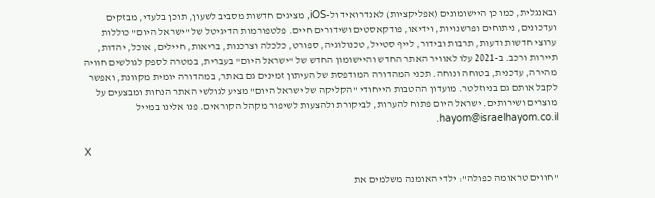ובאנגלית, כמו כן היישומונים (אפליקציות) לאנדרואיד ול-iOS, מציגים חדשות מסביב לשעון, תוכן בלעדי, מבזקים ועדכונים, ניתוחים ופרשנויות, וידיאו, פודקאסטים ושידורים חיים. פלטפורמות הדיגיטל של "ישראל היום" כוללות ערוצי חדשות ודעות, תרבות ובידור, לייף סטייל, טכנולוגיה, ספורט, כלכלה וצרכנות, בריאות, חיילים, אוכל, יהדות, תיירות ורכב. ב-2021 עלו לאוויר האתר החדש והיישומון החדש של "ישראל היום" בעברית, במטרה לספק לגולשים חוויה מהירה, עדכנית, בטוחה ונוחה. תכני המהדורה המודפסת של העיתון זמינים גם באתר, במהדורה יומית מקוונת, ואפשר לקבל אותם גם בניוזלטר. מועדון ההטבות הייחודי "הקליקה של ישראל היום" מציע לגולשי האתר הנחות ומבצעים על מוצרים ושירותים. ישראל היום פתוח להערות, לביקורת ולהצעות לשיפור מקהל הקוראים. פנו אלינו במייל hayom@israelhayom.co.il.

X

"חווים טראומה כפולה": ילדי האומנה משלמים את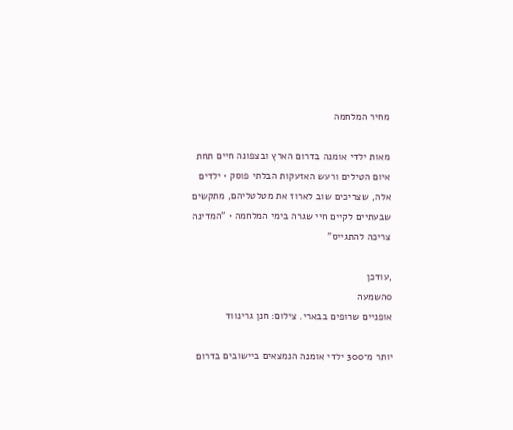מחיר המלחמה

מאות ילדי אומנה בדרום הארץ ובצפונה חיים תחת איום הטילים ורעש האזעקות הבלתי פוסק • ילדים אלה, שצריכים שוב לארוז את מטלטליהם, מתקשים שבעתיים לקיים חיי שגרה בימי המלחמה • "המדינה צריכה להתגייס"

,עודכן
0השמעה
אופניים שרופים בבארי. צילום: חנן גרינווד

יותר מ־300 ילדי אומנה הנמצאים ביישובים בדרום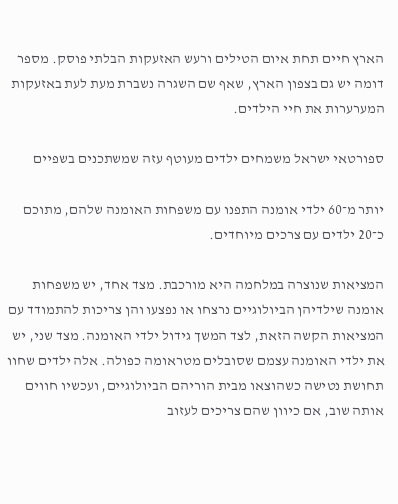הארץ חיים תחת איום הטילים ורעש האזעקות הבלתי פוסק. מספר דומה יש גם בצפון הארץ, שאף שם השגרה נשברת מעת לעת באזעקות המערערות את חיי הילדים.

ספורטאי ישראל משמחים ילדים מעוטף עזה שמשתכנים בשפיים

יותר מ־60 ילדי אומנה התפנו עם משפחות האומנה שלהם, מתוכם כ־20 ילדים עם צרכים מיוחדים.

המציאות שנוצרה במלחמה היא מורכבת. מצד אחד, יש משפחות אומנה שילדיהן הביולוגיים נרצחו או נפצעו והן צריכות להתמודד עם המציאות הקשה הזאת, לצד המשך גידול ילדי האומנה. מצד שני, יש את ילדי האומנה עצמם שסובלים מטראומה כפולה. אלה ילדים שחוו תחושת נטישה כשהוצאו מבית הוריהם הביולוגיים, ועכשיו חווים אותה שוב, אם כיוון שהם צריכים לעזוב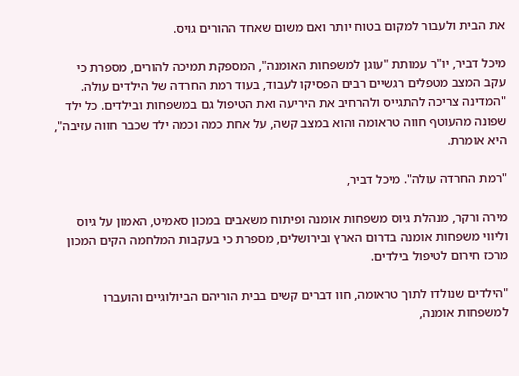את הבית ולעבור למקום בטוח יותר ואם משום שאחד ההורים גויס.

מיכל דביר, יו"ר עמותת "עוגן למשפחות האומנה", המספקת תמיכה להורים, מספרת כי עקב המצב מטפלים רגשיים רבים הפסיקו לעבוד, בעוד רמת החרדה של הילדים עולה. "המדינה צריכה להתגייס ולהרחיב את היריעה ואת הטיפול גם במשפחות ובילדים. כל ילד שפונה מהעוטף חווה טראומה והוא במצב קשה, על אחת כמה וכמה ילד שכבר חווה עזיבה", היא אומרת.

"רמת החרדה עולה". מיכל דביר,

מירה ורקר, מנהלת גיוס משפחות אומנה ופיתוח משאבים במכון סאמיט, האמון על גיוס וליווי משפחות אומנה בדרום הארץ ובירושלים, מספרת כי בעקבות המלחמה הקים המכון מרכז חירום לטיפול בילדים.

"הילדים שנולדו לתוך טראומה, חוו דברים קשים בבית הוריהם הביולוגיים והועברו למשפחות אומנה,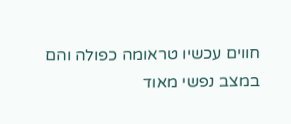חווים עכשיו טראומה כפולה והם במצב נפשי מאוד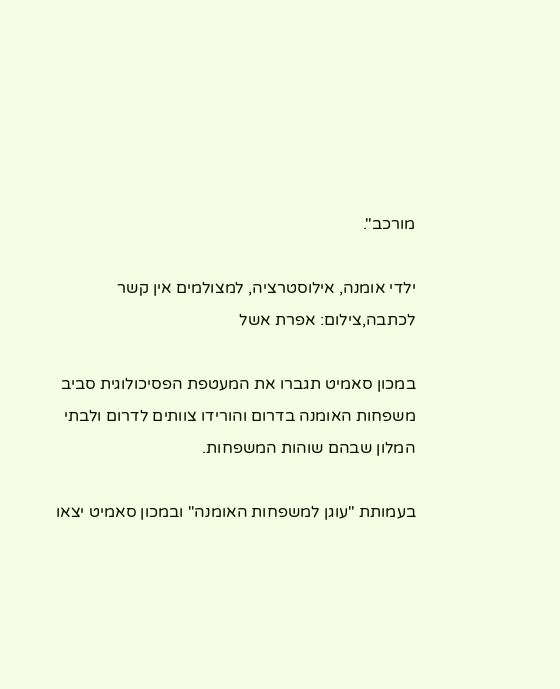מורכב".

ילדי אומנה, אילוסטרציה, למצולמים אין קשר לכתבה,צילום: אפרת אשל

במכון סאמיט תגברו את המעטפת הפסיכולוגית סביב משפחות האומנה בדרום והורידו צוותים לדרום ולבתי המלון שבהם שוהות המשפחות.

בעמותת "עוגן למשפחות האומנה" ובמכון סאמיט יצאו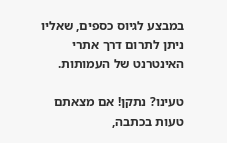במבצע לגיוס כספים, שאליו ניתן לתרום דרך אתרי האינטרנט של העמותות.

טעינו? נתקן! אם מצאתם טעות בכתבה,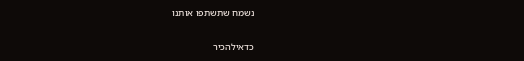נשמח שתשתפו אותנו

כדאילהכיר